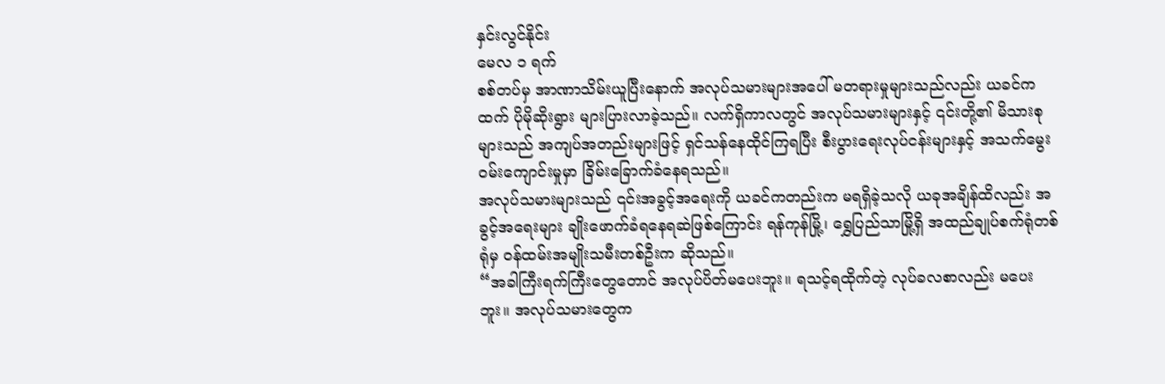နှင်းလွင်နိုင်း
မေလ ၁ ရက်
စစ်တပ်မှ အာဏာသိမ်းယူပြီးနောက် အလုပ်သမားများအပေါ် မတရားမှုများသည်လည်း ယခင်ကထက် ပိုမိုဆိုးရွား များပြားလာခဲ့သည်။ လက်ရှိကာလတွင် အလုပ်သမားများနှင့် ၎င်းတို့၏ မိသားစုများသည် အကျပ်အတည်းများဖြင့် ရှင်သန်နေထိုင်ကြရပြီး စီးပွားရေးလုပ်ငန်းများနှင့် အသက်မွေး၀မ်းကျောင်းမှုမှာ ခြိမ်းခြောက်ခံနေရသည်။
အလုပ်သမားများသည် ၎င်းအခွင့်အရေးကို ယခင်ကတည်းက မရရှိခဲ့သလို ယခုအချိန်ထိလည်း အခွင့်အရေးများ ချိုးဖောက်ခံရနေရဆဲဖြစ်ကြောင်း ရန်ကုန်မြို့၊ ရွှေပြည်သာမြို့ရှိ အထည်ချုပ်စက်ရုံတစ်ရုံမှ ၀န်ထမ်းအမျိုးသမီးတစ်ဦးက ဆိုသည်။
“အခါကြီးရက်ကြီးတွေတောင် အလုပ်ပိတ်မပေးဘူး။ ရသင့်ရထိုက်တဲ့ လုပ်ခလစာလည်း မပေးဘူး။ အလုပ်သမားတွေက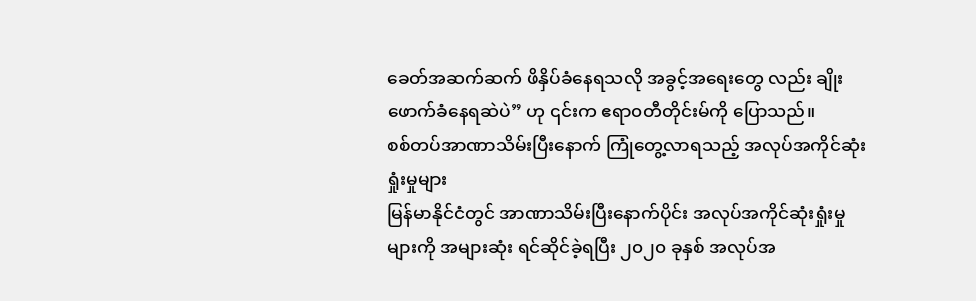ခေတ်အဆက်ဆက် ဖိနှိပ်ခံနေရသလို အခွင့်အရေးတွေ လည်း ချိုး ဖောက်ခံနေရဆဲပဲ” ဟု ၎င်းက ဧရာ၀တီတိုင်းမ်ကို ပြောသည်။
စစ်တပ်အာဏာသိမ်းပြီးနောက် ကြုံတွေ့လာရသည့် အလုပ်အကိုင်ဆုံးရှုံးမှုများ
မြန်မာနိုင်ငံတွင် အာဏာသိမ်းပြီးနောက်ပိုင်း အလုပ်အကိုင်ဆုံးရှုံးမှုများကို အများဆုံး ရင်ဆိုင်ခဲ့ရပြီး ၂၀၂၀ ခုနှစ် အလုပ်အ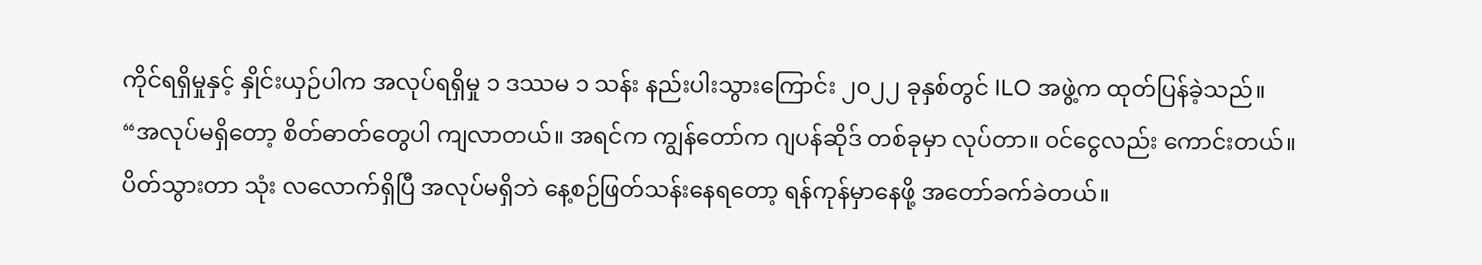ကိုင်ရရှိမှုနှင့် နှိုင်းယှဉ်ပါက အလုပ်ရရှိမှု ၁ ဒဿမ ၁ သန်း နည်းပါးသွားကြောင်း ၂၀၂၂ ခုနှစ်တွင် ILO အဖွဲ့က ထုတ်ပြန်ခဲ့သည်။
“အလုပ်မရှိတော့ စိတ်ဓာတ်တွေပါ ကျလာတယ်။ အရင်က ကျွန်တော်က ဂျပန်ဆိုဒ် တစ်ခုမှာ လုပ်တာ။ ၀င်ငွေလည်း ကောင်းတယ်။ ပိတ်သွားတာ သုံး လလောက်ရှိပြီ အလုပ်မရှိဘဲ နေ့စဉ်ဖြတ်သန်းနေရတော့ ရန်ကုန်မှာနေဖို့ အတော်ခက်ခဲတယ်။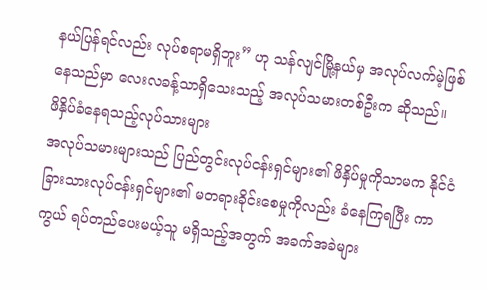နယ်ပြန်ရင်လည်း လုပ်စရာမရှိဘူး” ဟု သန်လျင်မြို့နယ်မှ အလုပ်လက်မဲ့ဖြစ်နေသည်မှာ လေးလခန့်သာရှိသေးသည့် အလုပ်သမားတစ်ဦးက ဆိုသည်။
ဖိနှိပ်ခံနေရသည့်လုပ်သားများ
အလုပ်သမားများသည် ပြည်တွင်းလုပ်ငန်းရှင်များ၏ ဖိနှိပ်မှုကိုသာမက နိုင်ငံခြားသားလုပ်ငန်းရှင်များ၏ မတရားခိုင်းစေမှုကိုလည်း ခံနေကြရပြီး ကာကွယ် ရပ်တည်ပေးမယ့်သူ မရှိသည့်အတွက် အခက်အခဲများ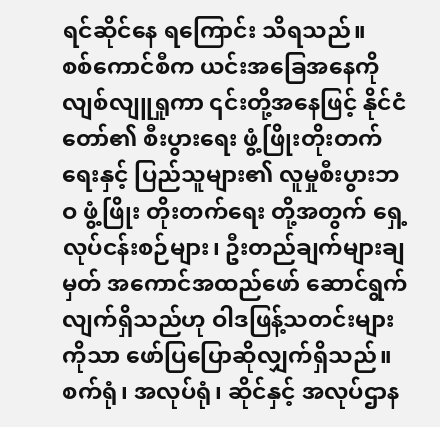ရင်ဆိုင်နေ ရကြောင်း သိရသည်။
စစ်ကောင်စီက ယင်းအခြေအနေကို လျစ်လျူရှုကာ ၎င်းတို့အနေဖြင့် နိုင်ငံတော်၏ စီးပွားရေး ဖွံ့ဖြိုးတိုးတက်ရေးနှင့် ပြည်သူများ၏ လူမှုစီးပွားဘဝ ဖွံ့ဖြိုး တိုးတက်ရေး တို့အတွက် ရှေ့လုပ်ငန်းစဉ်များ၊ ဦးတည်ချက်များချမှတ် အကောင်အထည်ဖော် ဆောင်ရွက်လျက်ရှိသည်ဟု ဝါဒဖြန့်သတင်းများကိုသာ ဖော်ပြပြောဆိုလျှက်ရှိသည်။
စက်ရုံ၊ အလုပ်ရုံ၊ ဆိုင်နှင့် အလုပ်ဌာန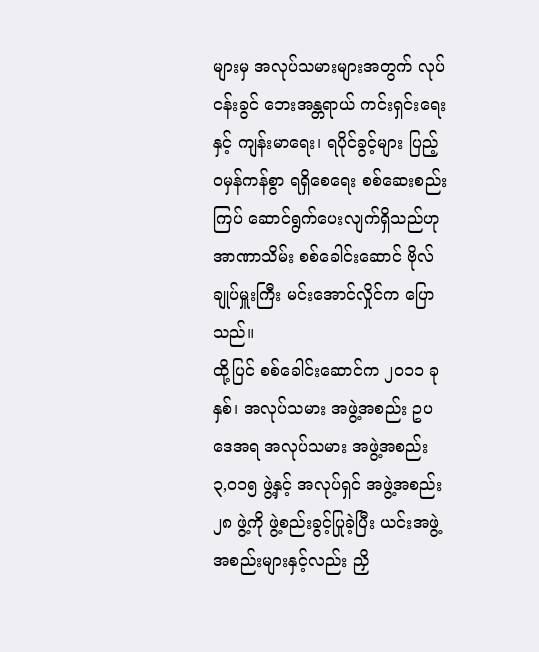များမှ အလုပ်သမားများအတွက် လုပ်ငန်းခွင် ဘေးအန္တရာယ် ကင်းရှင်းရေးနှင့် ကျန်းမာရေး၊ ရပိုင်ခွင့်များ ပြည့်ဝမှန်ကန်စွာ ရရှိစေရေး စစ်ဆေးစည်းကြပ် ဆောင်ရွက်ပေးလျက်ရှိသည်ဟု အာဏာသိမ်း စစ်ခေါင်းဆောင် ဗိုလ်ချုပ်မှူးကြီး မင်းအောင်လှိုင်က ပြောသည်။
ထို့ပြင် စစ်ခေါင်းဆောင်က ၂၀၁၁ ခုနှစ်၊ အလုပ်သမား အဖွဲ့အစည်း ဥပဒေအရ အလုပ်သမား အဖွဲ့အစည်း ၃,၀၁၅ ဖွဲ့နှင့် အလုပ်ရှင် အဖွဲ့အစည်း ၂၈ ဖွဲ့ကို ဖွဲ့စည်းခွင့်ပြုခဲ့ပြီး ယင်းအဖွဲ့အစည်းများနှင့်လည်း ညှိ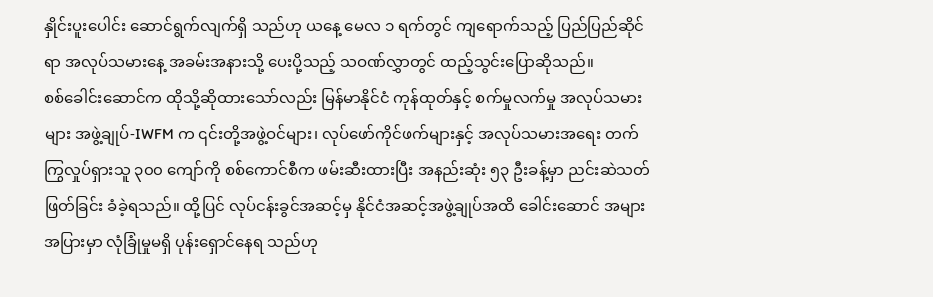နှိုင်းပူးပေါင်း ဆောင်ရွက်လျက်ရှိ သည်ဟု ယနေ့ မေလ ၁ ရက်တွင် ကျရောက်သည့် ပြည်ပြည်ဆိုင်ရာ အလုပ်သမားနေ့ အခမ်းအနားသို့ ပေးပို့သည့် သဝဏ်လွှာတွင် ထည့်သွင်းပြောဆိုသည်။
စစ်ခေါင်းဆောင်က ထိုသို့ဆိုထားသော်လည်း မြန်မာနိုင်ငံ ကုန်ထုတ်နှင့် စက်မှုလက်မှု အလုပ်သမားများ အဖွဲ့ချုပ်-IWFM က ၎င်းတို့အဖွဲ့ဝင်များ၊ လုပ်ဖော်ကိုင်ဖက်များနှင့် အလုပ်သမားအရေး တက်ကြွလှုပ်ရှားသူ ၃၀၀ ကျော်ကို စစ်ကောင်စီက ဖမ်းဆီးထားပြီး အနည်းဆုံး ၅၃ ဦးခန့်မှာ ညင်းဆဲသတ်ဖြတ်ခြင်း ခံခဲ့ရသည်။ ထို့ပြင် လုပ်ငန်းခွင်အဆင့်မှ နိုင်ငံအဆင့်အဖွဲ့ချုပ်အထိ ခေါင်းဆောင် အများအပြားမှာ လုံခြုံမှုမရှိ ပုန်းရှောင်နေရ သည်ဟု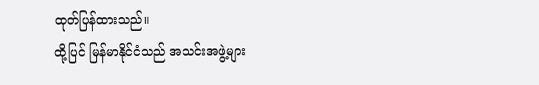ထုတ်ပြန်ထားသည်။
ထို့ပြင် မြန်မာနိုင်ငံသည် အသင်းအဖွဲ့များ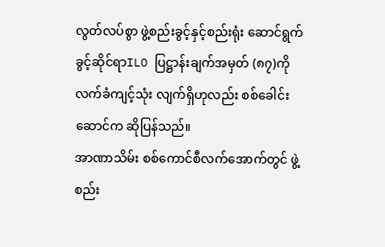လွတ်လပ်စွာ ဖွဲ့စည်းခွင့်နှင့်စည်းရုံး ဆောင်ရွက်ခွင့်ဆိုင်ရာILO ပြဋ္ဌာန်းချက်အမှတ် (၈၇)ကို လက်ခံကျင့်သုံး လျက်ရှိဟုလည်း စစ်ခေါင်းဆောင်က ဆိုပြန်သည်။
အာဏာသိမ်း စစ်ကောင်စီလက်အောက်တွင် ဖွဲ့စည်း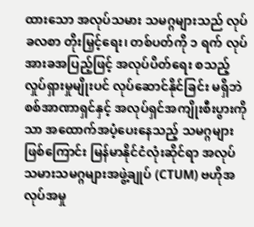ထားသော အလုပ်သမား သမဂ္ဂများသည် လုပ်ခလစာ တိုးမြှင့်ရေး၊ တစ်ပတ်ကို ၁ ရက် လုပ်အားခအပြည့်ဖြင့် အလုပ်ပိတ်ရေး စသည့်လှုပ်ရှားမှုမျိုးပင် လုပ်ဆောင်နိုင်ခြင်း မရှိဘဲ စစ်အာဏာရှင်နှင့် အလုပ်ရှင်အကျိုးစီးပွားကိုသာ အထောက်အပံ့ပေးနေသည့် သမဂ္ဂများဖြစ်ကြောင်း မြန်မာနိုင်ငံလုံးဆိုင်ရာ အလုပ်သမားသမဂ္ဂများအဖွဲ့ချုပ် (CTUM) ဗဟိုအလုပ်အမှု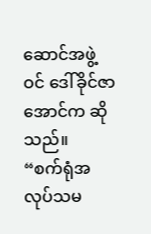ဆောင်အဖွဲ့ဝင် ဒေါ်ခိုင်ဇာ အောင်က ဆိုသည်။
“စက်ရုံအလုပ်သမ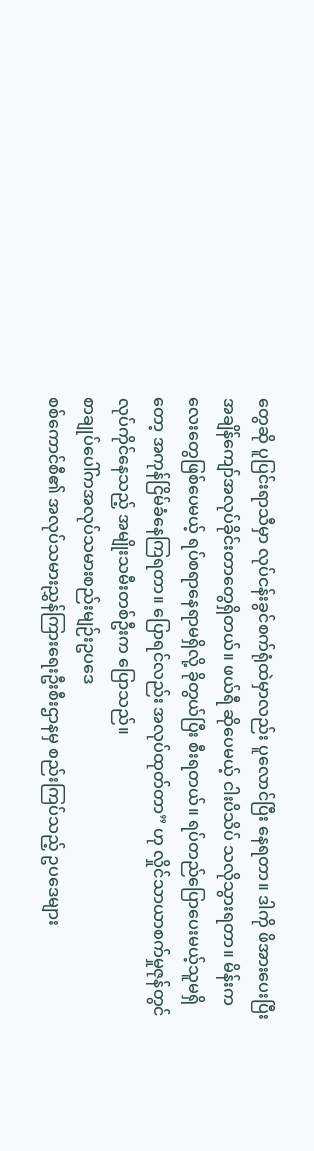တွေဆို ပူပြင်းရာသီမှာ လုပ်ငန်းခွင်စက်ရုံထဲမှာလည်း ပူလောင်ပြီး နေရတာ။ ဒါကို ဖိအားပေးပြီး အချိန်ကျော်အလုပ်ခိုင်းတာတွေရှိတယ်။ ဖယ်ရီ ဆိုပေမယ့် ငါးပိသိပ် သလိုသွားရတာ။ မိန်းကလေးတွေဖြစ်ပေမယ့် ရပ်စရာနေရာမရှိလို့ ခိုတွယ်ပြီး စီးရတယ်။ ရပ်တည်ပြောပေးမယ့်သူမရှိတော့ အကုန်ငြိမ်ခံနေကြရတာ။ ပြောရင်လည်း အလုပ်ထုတ်တာ” ဟု လှိုင်သာယာစက်မှုဇုန်တွင် လုပ်ကိုင်နေသည့် အမျိုးသမီးတစ်ဦးက ပြောသည်။
စာချုပ်ပေါ်ကအလုပ်သမားစည်းမျဉ်းဥပဒေ
စစ်ကောင်စီ၏ အလုပ်သမားညွှန်ကြားရေးဦးစီးဌာနမှ စည်းကြပ်သည့် ဥပဒေများ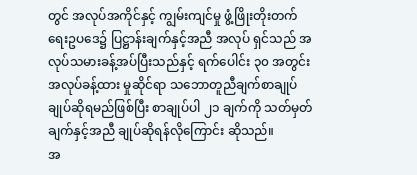တွင် အလုပ်အကိုင်နှင့် ကျွမ်းကျင်မှု ဖွံ့ဖြိုးတိုးတက်ရေးဥပဒေ၌ ပြဋ္ဌာန်းချက်နှင့်အညီ အလုပ် ရှင်သည် အလုပ်သမားခန့်အပ်ပြီးသည်နှင့် ရက်ပေါင်း ၃၀ အတွင်း အလုပ်ခန့်ထား မှုဆိုင်ရာ သဘောတူညီချက်စာချုပ် ချုပ်ဆိုရမည်ဖြစ်ပြီး စာချုပ်ပါ ၂၁ ချက်ကို သတ်မှတ်ချက်နှင့်အညီ ချုပ်ဆိုရန်လိုကြောင်း ဆိုသည်။
အ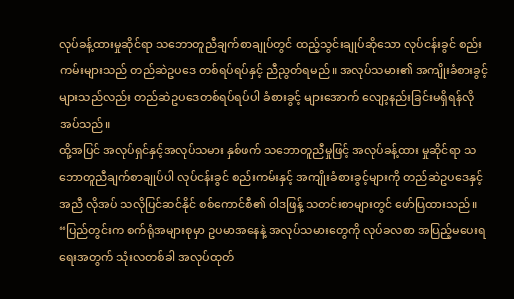လုပ်ခန့်ထားမှုဆိုင်ရာ သဘောတူညီချက်စာချုပ်တွင် ထည့်သွင်းချုပ်ဆိုသော လုပ်ငန်းခွင် စည်းကမ်းများသည် တည်ဆဲဥပဒေ တစ်ရပ်ရပ်နှင့် ညီညွတ်ရမည်။ အလုပ်သမား၏ အကျိုးခံစားခွင့်များသည်လည်း တည်ဆဲဥပဒေတစ်ရပ်ရပ်ပါ ခံစားခွင့် များအောက် လျော့နည်းခြင်းမရှိရန်လိုအပ်သည်။
ထို့အပြင် အလုပ်ရှင်နှင့်အလုပ်သမား နှစ်ဖက် သဘောတူညီမှုဖြင့် အလုပ်ခန့်ထား မှုဆိုင်ရာ သဘောတူညီချက်စာချုပ်ပါ လုပ်ငန်းခွင် စည်းကမ်းနှင့် အကျိုးခံစားခွင့်များကို တည်ဆဲဥပဒေနှင့်အညီ လိုအပ် သလိုပြင်ဆင်နိုင် စစ်ကောင်စီ၏ ဝါဒဖြန့် သတင်းစာများတွင် ဖော်ပြထားသည်။
“ပြည်တွင်းက စက်ရုံအများစုမှာ ဥပမာအနေနဲ့ အလုပ်သမားတွေကို လုပ်ခလစာ အပြည့်မပေးရရေးအတွက် သုံးလတစ်ခါ အလုပ်ထုတ်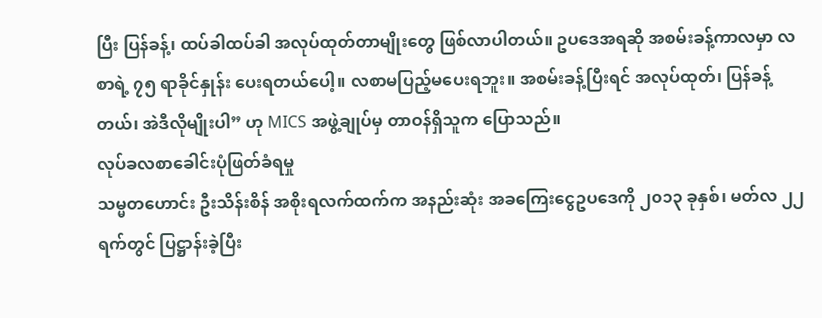ပြီး ပြန်ခန့်၊ ထပ်ခါထပ်ခါ အလုပ်ထုတ်တာမျိုးတွေ ဖြစ်လာပါတယ်။ ဥပဒေအရဆို အစမ်းခန့်ကာလမှာ လစာရဲ့ ၇၅ ရာခိုင်နှုန်း ပေးရတယ်ပေါ့။ လစာမပြည့်မပေးရဘူး။ အစမ်းခန့်ပြီးရင် အလုပ်ထုတ်၊ ပြန်ခန့်တယ်၊ အဲဒီလိုမျိုးပါ” ဟု MICS အဖွဲ့ချုပ်မှ တာဝန်ရှိသူက ပြောသည်။
လုပ်ခလစာခေါင်းပုံဖြတ်ခံရမှု
သမ္မတဟောင်း ဦးသိန်းစိန် အစိုးရလက်ထက်က အနည်းဆုံး အခကြေးငွေဥပဒေကို ၂၀၁၃ ခုနှစ်၊ မတ်လ ၂၂ ရက်တွင် ပြဋ္ဌာန်းခဲ့ပြီး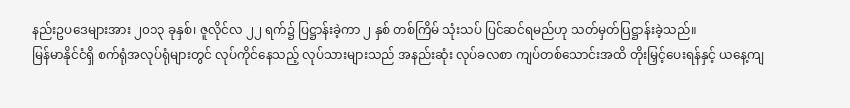နည်းဥပဒေများအား ၂၀၁၃ ခုနှစ်၊ ဇူလိုင်လ ၂၂ ရက်၌ ပြဋ္ဌာန်းခဲ့ကာ ၂ နှစ် တစ်ကြိမ် သုံးသပ် ပြင်ဆင်ရမည်ဟု သတ်မှတ်ပြဋ္ဌာန်းခဲ့သည်။
မြန်မာနိုင်ငံရှိ စက်ရုံအလုပ်ရုံများတွင် လုပ်ကိုင်နေသည့် လုပ်သားများသည် အနည်းဆုံး လုပ်ခလစာ ကျပ်တစ်သောင်းအထိ တိုးမြှင့်ပေးရန်နှင့် ယနေ့ကျ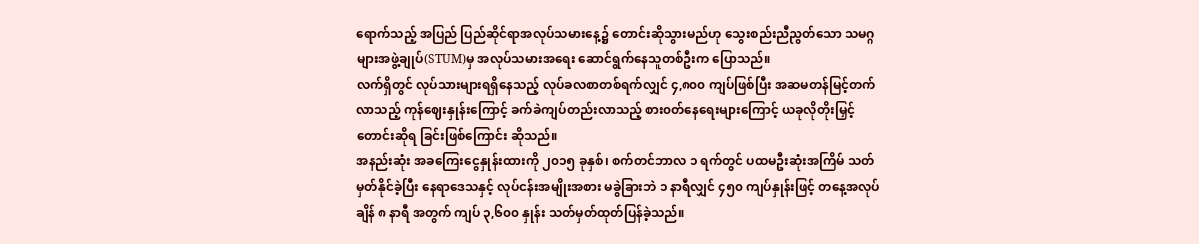ရောက်သည့် အပြည် ပြည်ဆိုင်ရာအလုပ်သမားနေ့၌ တောင်းဆိုသွားမည်ဟု သွေးစည်းညီညွတ်သော သမဂ္ဂများအဖွဲ့ချုပ်(STUM)မှ အလုပ်သမားအရေး ဆောင်ရွက်နေသူတစ်ဦးက ပြောသည်။
လက်ရှိတွင် လုပ်သားများရရှိနေသည့် လုပ်ခလစာတစ်ရက်လျှင် ၄,၈၀၀ ကျပ်ဖြစ်ပြီး အဆမတန်မြင့်တက်လာသည့် ကုန်ဈေးနှုန်းကြောင့် ခက်ခဲကျပ်တည်းလာသည့် စား၀တ်နေရေးများကြောင့် ယခုလိုတိုးမြှင့် တောင်းဆိုရ ခြင်းဖြစ်ကြောင်း ဆိုသည်။
အနည်းဆုံး အခကြေးငွေနှုန်းထားကို ၂၀၁၅ ခုနှစ်၊ စက်တင်ဘာလ ၁ ရက်တွင် ပထမဦးဆုံးအကြိမ် သတ်မှတ်နိုင်ခဲ့ပြီး နေရာဒေသနှင့် လုပ်ငန်းအမျိုးအစား မခွဲခြားဘဲ ၁ နာရီလျှင် ၄၅၀ ကျပ်နှုန်းဖြင့် တနေ့အလုပ်ချိန် ၈ နာရီ အတွက် ကျပ် ၃,၆၀၀ နှုန်း သတ်မှတ်ထုတ်ပြန်ခဲ့သည်။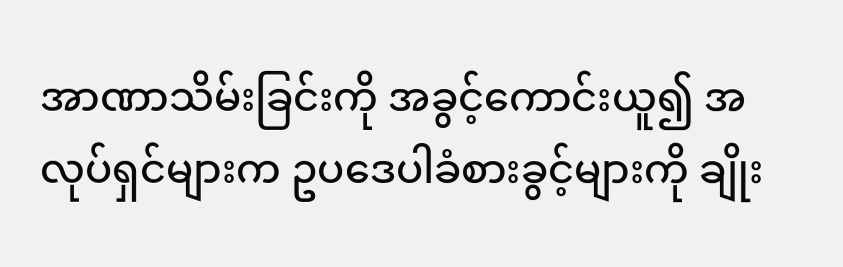အာဏာသိမ်းခြင်းကို အခွင့်ကောင်းယူ၍ အလုပ်ရှင်များက ဥပဒေပါခံစားခွင့်များကို ချိုး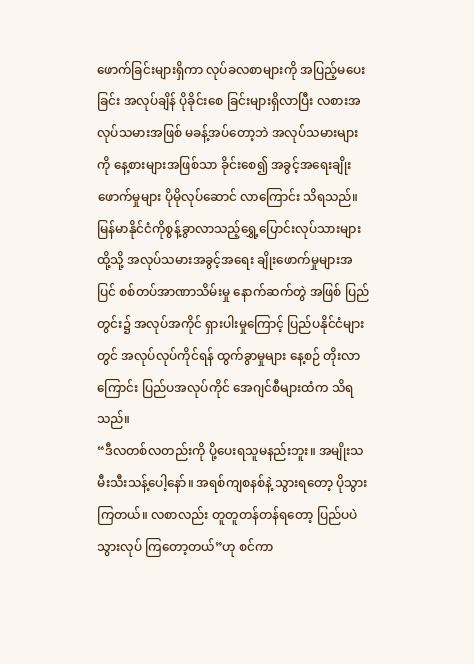ဖောက်ခြင်းများရှိကာ လုပ်ခလစာများကို အပြည့်မပေးခြင်း အလုပ်ချိန် ပိုခိုင်းစေ ခြင်းများရှိလာပြီး လစားအလုပ်သမားအဖြစ် မခန့်အပ်တော့ဘဲ အလုပ်သမားများကို နေ့စားများအဖြစ်သာ ခိုင်းစေ၍ အခွင့်အရေးချိုးဖောက်မှုများ ပိုမိုလုပ်ဆောင် လာကြောင်း သိရသည်။
မြန်မာနိုင်ငံကိုစွန့်ခွာလာသည့်ရွှေ့ပြောင်းလုပ်သားများ
ထို့သို့ အလုပ်သမားအခွင့်အရေး ချိုးဖောက်မှုများအပြင် စစ်တပ်အာဏာသိမ်းမှု နောက်ဆက်တွဲ အဖြစ် ပြည်တွင်း၌ အလုပ်အကိုင် ရှားပါးမှုကြောင့် ပြည်ပနိုင်ငံများတွင် အလုပ်လုပ်ကိုင်ရန် ထွက်ခွာမှုများ နေ့စဉ် တိုးလာကြောင်း ပြည်ပအလုပ်ကိုင် အေဂျင်စီများထံက သိရသည်။
“ဒီလတစ်လတည်းကို ပို့ပေးရသူမနည်းဘူး။ အမျိုးသမီးသီးသန့်ပေါ့နော်။ အရစ်ကျစနစ်နဲ့ သွားရတော့ ပိုသွားကြတယ်။ လစာလည်း တူတူတန်တန်ရတော့ ပြည်ပပဲ သွားလုပ် ကြတော့တယ်”ဟု စင်ကာ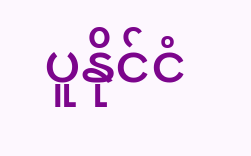ပူနိုင်ငံ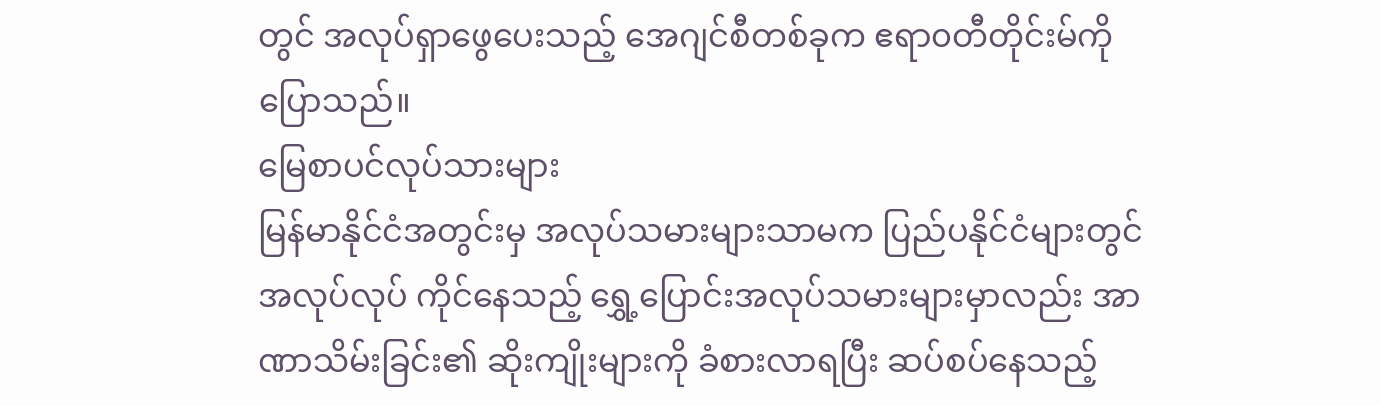တွင် အလုပ်ရှာဖွေပေးသည့် အေဂျင်စီတစ်ခုက ဧရာ၀တီတိုင်းမ်ကို ပြောသည်။
မြေစာပင်လုပ်သားများ
မြန်မာနိုင်ငံအတွင်းမှ အလုပ်သမားများသာမက ပြည်ပနိုင်ငံများတွင် အလုပ်လုပ် ကိုင်နေသည့် ရွှေ့ပြောင်းအလုပ်သမားများမှာလည်း အာဏာသိမ်းခြင်း၏ ဆိုးကျိုးများကို ခံစားလာရပြီး ဆပ်စပ်နေသည့်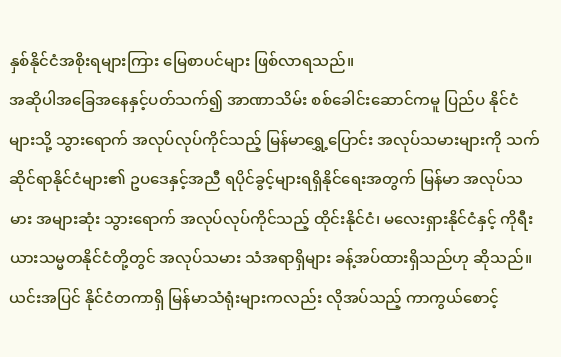နှစ်နိုင်ငံအစိုးရများကြား မြေစာပင်များ ဖြစ်လာရသည်။
အဆိုပါအခြေအနေနှင့်ပတ်သက်၍ အာဏာသိမ်း စစ်ခေါင်းဆောင်ကမူ ပြည်ပ နိုင်ငံများသို့ သွားရောက် အလုပ်လုပ်ကိုင်သည့် မြန်မာရွှေ့ပြောင်း အလုပ်သမားများကို သက်ဆိုင်ရာနိုင်ငံများ၏ ဥပဒေနှင့်အညီ ရပိုင်ခွင့်များရရှိနိုင်ရေးအတွက် မြန်မာ အလုပ်သမား အများဆုံး သွားရောက် အလုပ်လုပ်ကိုင်သည့် ထိုင်းနိုင်ငံ၊ မလေးရှားနိုင်ငံနှင့် ကိုရီးယားသမ္မတနိုင်ငံတို့တွင် အလုပ်သမား သံအရာရှိများ ခန့်အပ်ထားရှိသည်ဟု ဆိုသည်။
ယင်းအပြင် နိုင်ငံတကာရှိ မြန်မာသံရုံးများကလည်း လိုအပ်သည့် ကာကွယ်စောင့်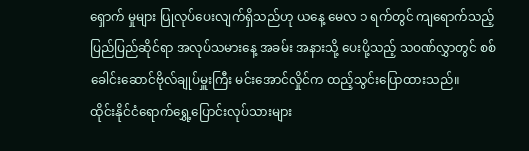ရှောက် မှုများ ပြုလုပ်ပေးလျက်ရှိသည်ဟု ယနေ့ မေလ ၁ ရက်တွင် ကျရောက်သည့် ပြည်ပြည်ဆိုင်ရာ အလုပ်သမားနေ့ အခမ်း အနားသို့ ပေးပို့သည့် သဝဏ်လွှာတွင် စစ်ခေါင်းဆောင်ဗိုလ်ချုပ်မှူးကြီး မင်းအောင်လှိုင်က ထည့်သွင်းပြောထားသည်။
ထိုင်းနိုင်ငံရောက်ရွှေ့ပြောင်းလုပ်သားများ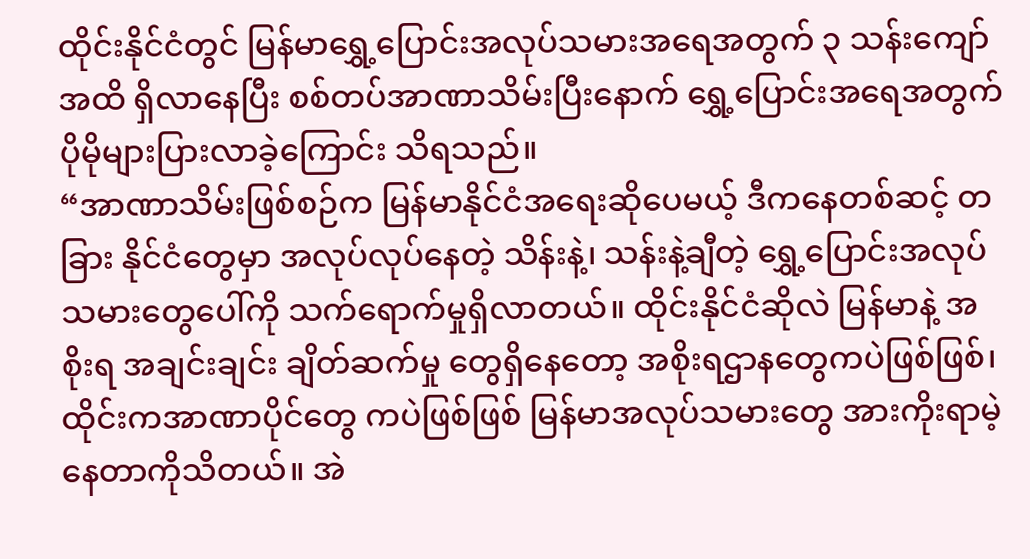ထိုင်းနိုင်ငံတွင် မြန်မာရွှေ့ပြောင်းအလုပ်သမားအရေအတွက် ၃ သန်းကျော်အထိ ရှိလာနေပြီး စစ်တပ်အာဏာသိမ်းပြီးနောက် ရွှေ့ပြောင်းအရေအတွက် ပိုမိုများပြားလာခဲ့ကြောင်း သိရသည်။
“အာဏာသိမ်းဖြစ်စဉ်က မြန်မာနိုင်ငံအရေးဆိုပေမယ့် ဒီကနေတစ်ဆင့် တခြား နိုင်ငံတွေမှာ အလုပ်လုပ်နေတဲ့ သိန်းနဲ့၊ သန်းနဲ့ချီတဲ့ ရွှေ့ပြောင်းအလုပ်သမားတွေပေါ်ကို သက်ရောက်မှုရှိလာတယ်။ ထိုင်းနိုင်ငံဆိုလဲ မြန်မာနဲ့ အစိုးရ အချင်းချင်း ချိတ်ဆက်မှု တွေရှိနေတော့ အစိုးရဌာနတွေကပဲဖြစ်ဖြစ်၊ ထိုင်းကအာဏာပိုင်တွေ ကပဲဖြစ်ဖြစ် မြန်မာအလုပ်သမားတွေ အားကိုးရာမဲ့နေတာကိုသိတယ်။ အဲ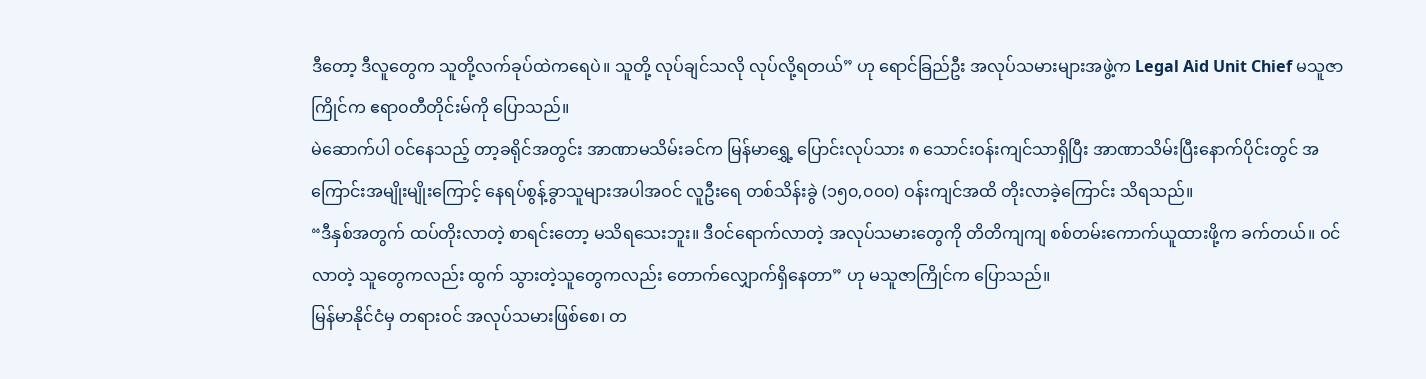ဒီတော့ ဒီလူတွေက သူတို့လက်ခုပ်ထဲကရေပဲ။ သူတို့ လုပ်ချင်သလို လုပ်လို့ရတယ်” ဟု ရောင်ခြည်ဦး အလုပ်သမားများအဖွဲ့က Legal Aid Unit Chief မသူဇာကြိုင်က ဧရာ၀တီတိုင်းမ်ကို ပြောသည်။
မဲဆောက်ပါ ဝင်နေသည့် တာ့ခရိုင်အတွင်း အာဏာမသိမ်းခင်က မြန်မာရွှေ့ ပြောင်းလုပ်သား ၈ သောင်းဝန်းကျင်သာရှိပြီး အာဏာသိမ်းပြီးနောက်ပိုင်းတွင် အကြောင်းအမျိုးမျိုးကြောင့် နေရပ်စွန့်ခွာသူများအပါအဝင် လူဦးရေ တစ်သိန်းခွဲ (၁၅၀,၀၀၀) ဝန်းကျင်အထိ တိုးလာခဲ့ကြောင်း သိရသည်။
“ဒီနှစ်အတွက် ထပ်တိုးလာတဲ့ စာရင်းတော့ မသိရသေးဘူး။ ဒီဝင်ရောက်လာတဲ့ အလုပ်သမားတွေကို တိတိကျကျ စစ်တမ်းကောက်ယူထားဖို့က ခက်တယ်။ ဝင်လာတဲ့ သူတွေကလည်း ထွက် သွားတဲ့သူတွေကလည်း တောက်လျှောက်ရှိနေတာ” ဟု မသူဇာကြိုင်က ပြောသည်။
မြန်မာနိုင်ငံမှ တရားဝင် အလုပ်သမားဖြစ်စေ၊ တ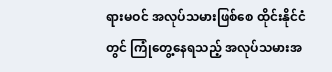ရားမဝင် အလုပ်သမားဖြစ်စေ ထိုင်းနိုင်ငံတွင် ကြုံတွေ့နေရသည့် အလုပ်သမားအ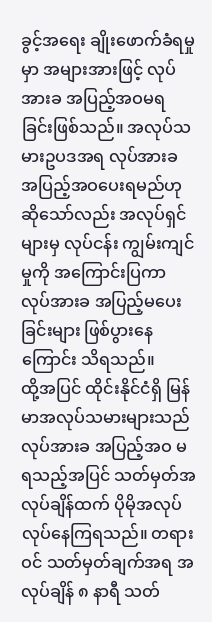ခွင့်အရေး ချိုးဖောက်ခံရမှုမှာ အများအားဖြင့် လုပ်အားခ အပြည့်အဝမရခြင်းဖြစ်သည်။ အလုပ်သမားဥပဒအရ လုပ်အားခ အပြည့်အဝပေးရမည်ဟု ဆိုသော်လည်း အလုပ်ရှင်များမှ လုပ်ငန်း ကျွမ်းကျင်မှုကို အကြောင်းပြကာ လုပ်အားခ အပြည့်မပေးခြင်းများ ဖြစ်ပွားနေကြောင်း သိရသည်။
ထို့အပြင် ထိုင်းနိုင်ငံရှိ မြန်မာအလုပ်သမားများသည် လုပ်အားခ အပြည့်အဝ မရသည့်အပြင် သတ်မှတ်အလုပ်ချိန်ထက် ပိုမိုအလုပ်လုပ်နေကြရသည်။ တရားဝင် သတ်မှတ်ချက်အရ အလုပ်ချိန် ၈ နာရီ သတ်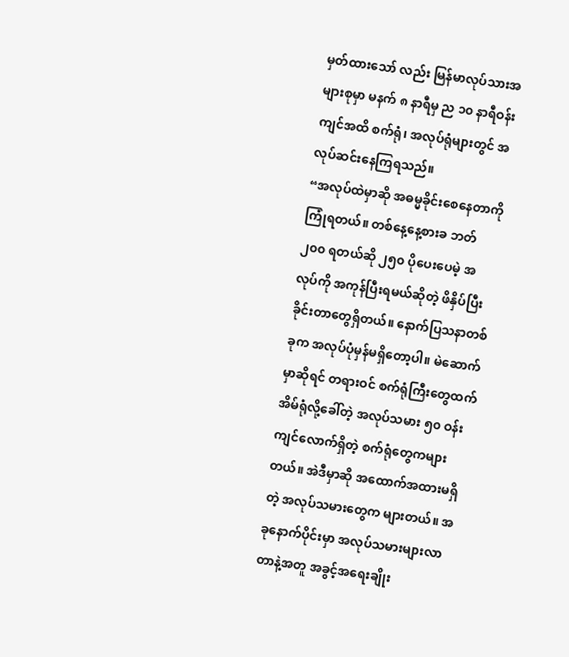မှတ်ထားသော် လည်း မြန်မာလုပ်သားအများစုမှာ မနက် ၈ နာရီမှ ည ၁၀ နာရီဝန်းကျင်အထိ စက်ရုံ၊ အလုပ်ရုံများတွင် အလုပ်ဆင်းနေကြရသည်။
“အလုပ်ထဲမှာဆို အဓမ္မခိုင်းစေနေတာကို ကြုံရတယ်။ တစ်နေ့နေ့စားခ ဘတ် ၂၀၀ ရတယ်ဆို ၂၅၀ ပိုပေးပေမဲ့ အလုပ်ကို အကုန်ပြီးရမယ်ဆိုတဲ့ ဖိနှိပ်ပြီးခိုင်းတာတွေရှိတယ်။ နောက်ပြသနာတစ်ခုက အလုပ်ပုံမှန်မရှိတော့ပါ။ မဲဆောက်မှာဆိုရင် တရားဝင် စက်ရုံကြီးတွေထက် အိမ်ရုံလို့ခေါ်တဲ့ အလုပ်သမား ၅၀ ဝန်းကျင်လောက်ရှိတဲ့ စက်ရုံတွေကများတယ်။ အဲဒီမှာဆို အထောက်အထားမရှိတဲ့ အလုပ်သမားတွေက များတယ်။ အခုနောက်ပိုင်းမှာ အလုပ်သမားများလာတာနဲ့အတူ အခွင့်အရေးချိုး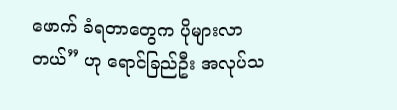ဖောက် ခံရတာတွေက ပိုများလာတယ်” ဟု ရောင်ခြည်ဦး အလုပ်သ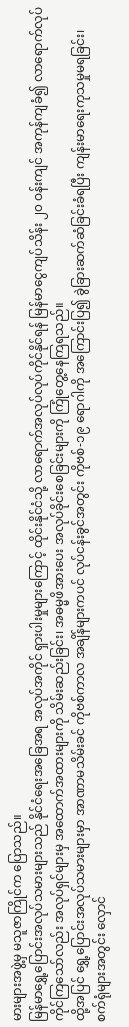မားများအဖွဲ့မှ မသူဇာကြိုင်က ပြောသည်။
မြန်မာရွှေ့ပြောင်းအလုပ်သမားများသည် နိုင်ငံရေးအခြေအရ အလုပ်အကိုင် ရှားပါးမှုများကြောင့် ထိုင်းနိုင်ငံသို့ လာရောက်အလုပ်လုပ်ကိုင်နိုင်ရန် မြန်မာငွေကျပ်သိန်း ၂၀ ဝန်းကျင် အကုန်ကျခံ၍ လာရောက်လုပ်ကိုင်ကြသော်လည်း အလုပ်ရှင်များမှ အထောက်အထားများကို သိမ်းဆည်းခြင်း၊ အဓမ္မဖိအားပေး အလုပ်ခိုင်းစေခြင်းများကို ကြုံတွေ့နေကြရသည်။
ထို့အပြင် ရွှေ့ပြောင်းအလုပ်သမားများမှာ အာဏာမသိမ်းခင် ကိုဗစ်ကာလ အချိန်များကပင် လုပ်ငန်းခွင်အတွင်း ကိုဗစ်-၁၉ ရောဂါကို အကြောင်းပြ၍ ခွဲခြားဆက်ဆံခြင်းခံရပြီး ကျန်းမာရေးကုသမှုမရခြင်း၊ စက်ရုံများအတွင်း လှောင်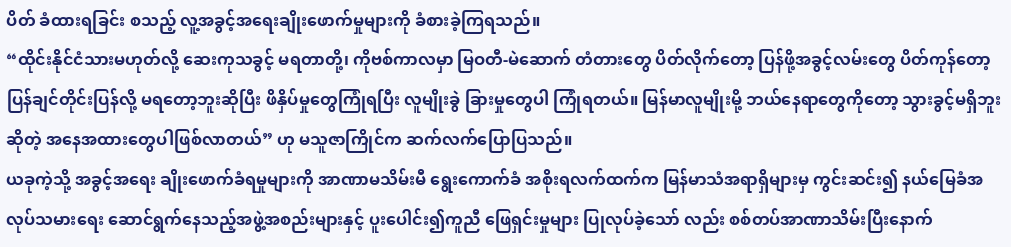ပိတ် ခံထားရခြင်း စသည့် လူ့အခွင့်အရေးချိုးဖောက်မှုများကို ခံစားခဲ့ကြရသည်။
“ထိုင်းနိုင်ငံသားမဟုတ်လို့ ဆေးကုသခွင့် မရတာတို့၊ ကိုဗစ်ကာလမှာ မြဝတီ-မဲဆောက် တံတားတွေ ပိတ်လိုက်တော့ ပြန်ဖို့အခွင့်လမ်းတွေ ပိတ်ကုန်တော့ ပြန်ချင်တိုင်းပြန်လို့ မရတော့ဘူးဆိုပြီး ဖိနှိပ်မှုတွေကြုံရပြီး လူမျိုးခွဲ ခြားမှုတွေပါ ကြုံရတယ်။ မြန်မာလူမျိုးမို့ ဘယ်နေရာတွေကိုတော့ သွားခွင့်မရှိဘူးဆိုတဲ့ အနေအထားတွေပါဖြစ်လာတယ်” ဟု မသူဇာကြိုင်က ဆက်လက်ပြောပြသည်။
ယခုကဲ့သို့ အခွင့်အရေး ချိုးဖောက်ခံရမှုများကို အာဏာမသိမ်းမီ ရွေးကောက်ခံ အစိုးရလက်ထက်က မြန်မာသံအရာရှိများမှ ကွင်းဆင်း၍ နယ်မြေခံအလုပ်သမားရေး ဆောင်ရွက်နေသည့်အဖွဲ့အစည်းများနှင့် ပူးပေါင်း၍ကူညီ ဖြေရှင်းမှုများ ပြုလုပ်ခဲ့သော် လည်း စစ်တပ်အာဏာသိမ်းပြီးနောက်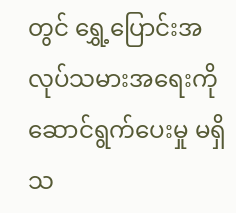တွင် ရွှေ့ပြောင်းအလုပ်သမားအရေးကို ဆောင်ရွက်ပေးမှု မရှိသ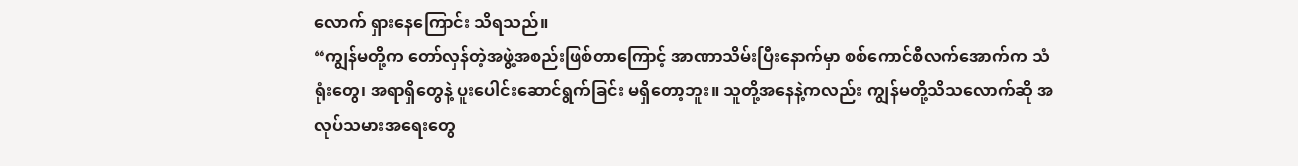လောက် ရှားနေကြောင်း သိရသည်။
“ကျွန်မတို့က တော်လှန်တဲ့အဖွဲ့အစည်းဖြစ်တာကြောင့် အာဏာသိမ်းပြီးနောက်မှာ စစ်ကောင်စီလက်အောက်က သံရုံးတွေ၊ အရာရှိတွေနဲ့ ပူးပေါင်းဆောင်ရွက်ခြင်း မရှိတော့ဘူး။ သူတို့အနေနဲ့ကလည်း ကျွန်မတို့သိသလောက်ဆို အလုပ်သမားအရေးတွေ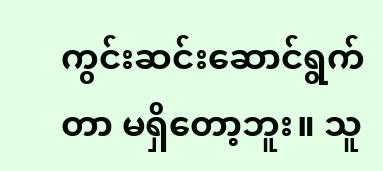ကွင်းဆင်းဆောင်ရွက်တာ မရှိတော့ဘူး။ သူ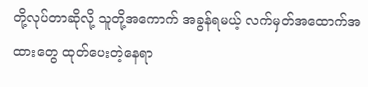တို့လုပ်တာဆိုလို့ သူတို့အကောက် အခွန်ရမယ့် လက်မှတ်အထောက်အထားတွေ ထုတ်ပေးတဲ့နေရာ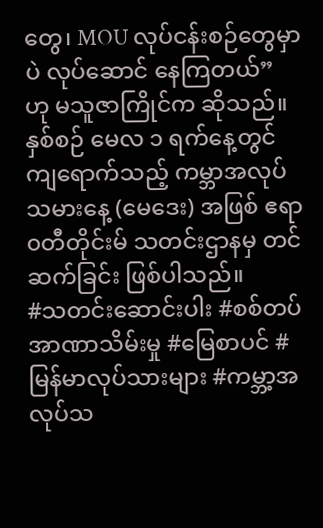တွေ၊ MOU လုပ်ငန်းစဉ်တွေမှာပဲ လုပ်ဆောင် နေကြတယ်” ဟု မသူဇာကြိုင်က ဆိုသည်။
နှစ်စဉ် မေလ ၁ ရက်နေ့တွင် ကျရောက်သည့် ကမ္ဘာအလုပ်သမားနေ့ (မေဒေး) အဖြစ် ဧရာ၀တီတိုင်းမ် သတင်းဌာနမှ တင်ဆက်ခြင်း ဖြစ်ပါသည်။
#သတင်းဆောင်းပါး #စစ်တပ်အာဏာသိမ်းမှု #မြေစာပင် #မြန်မာလုပ်သားများ #ကမ္ဘာ့အလုပ်သ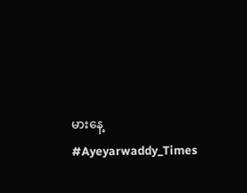မားနေ့ #Ayeyarwaddy_Times